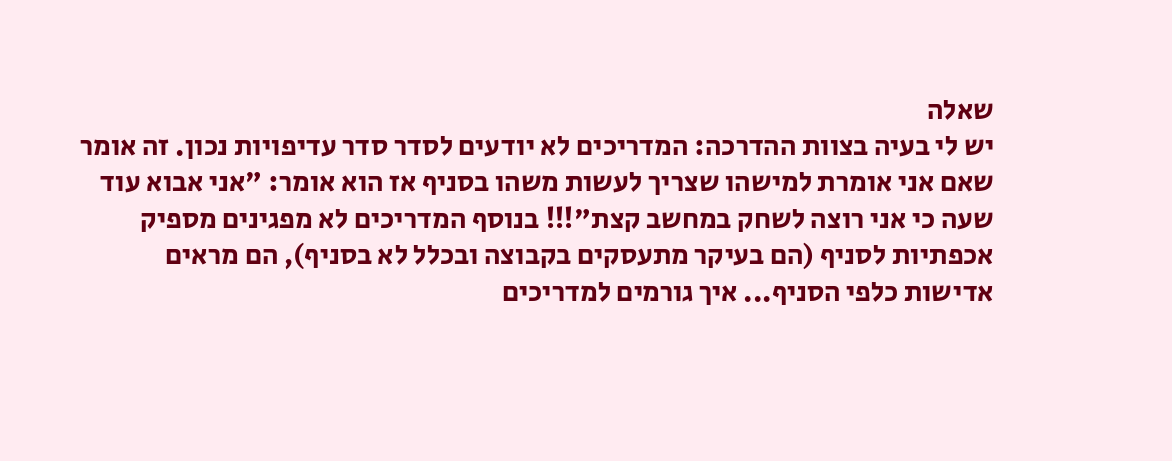שאלה
יש לי בעיה בצוות ההדרכה: המדריכים לא יודעים לסדר סדר עדיפויות נכון. זה אומר שאם אני אומרת למישהו שצריך לעשות משהו בסניף אז הוא אומר: "אני אבוא עוד שעה כי אני רוצה לשחק במחשב קצת"!!! בנוסף המדריכים לא מפגינים מספיק אכפתיות לסניף (הם בעיקר מתעסקים בקבוצה ובכלל לא בסניף), הם מראים אדישות כלפי הסניף... איך גורמים למדריכים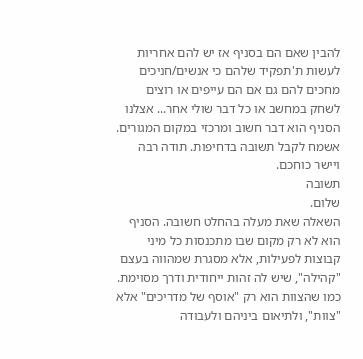להבין שאם הם בסניף אז יש להם אחריות לעשות ת'תפקיד שלהם כי אנשים/חניכים מחכים להם גם אם הם עייפים או רוצים לשחק במחשב או כל דבר שולי אחר... אצלנו הסניף הוא דבר חשוב ומרכזי במקום המגורים. אשמח לקבל תשובה בדחיפות. תודה רבה ויישר כוחכם.
תשובה
שלום.
השאלה שאת מעלה בהחלט חשובה. הסניף הוא לא רק מקום שבו מתכנסות כל מיני קבוצות לפעילות, אלא מסגרת שמהווה בעצם "קהילה", שיש לה זהות ייחודית ודרך מסוימת. כמו שהצוות הוא רק "אוסף של מדריכים" אלא "צוות", ולתיאום ביניהם ולעבודה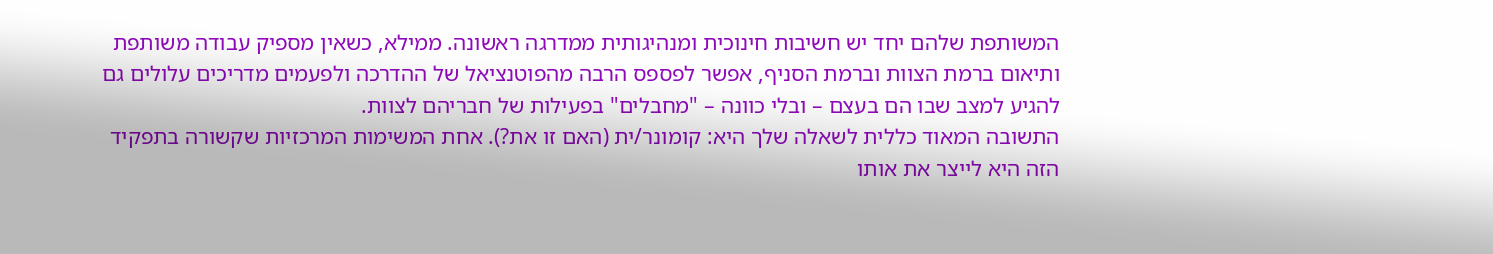המשותפת שלהם יחד יש חשיבות חינוכית ומנהיגותית ממדרגה ראשונה. ממילא, כשאין מספיק עבודה משותפת ותיאום ברמת הצוות וברמת הסניף, אפשר לפספס הרבה מהפוטנציאל של ההדרכה ולפעמים מדריכים עלולים גם להגיע למצב שבו הם בעצם – ובלי כוונה – "מחבלים" בפעילות של חבריהם לצוות.
התשובה המאוד כללית לשאלה שלך היא: קומונר/ית (האם זו את?). אחת המשימות המרכזיות שקשורה בתפקיד הזה היא לייצר את אותו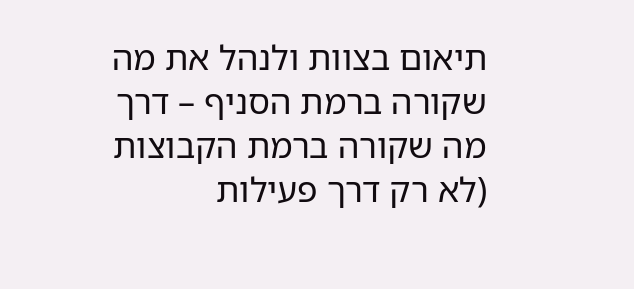תיאום בצוות ולנהל את מה שקורה ברמת הסניף – דרך מה שקורה ברמת הקבוצות (לא רק דרך פעילות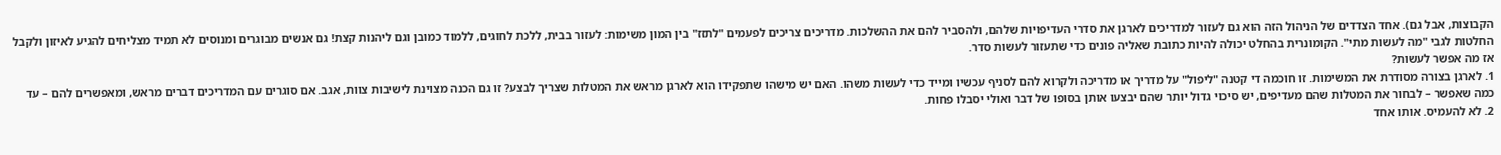הקבוצות, אבל גם). אחד הצדדים של הניהול הזה הוא גם לעזור למדריכים לארגן את סדרי העדיפויות שלהם, ולהסביר להם את ההשלכות. מדריכים צריכים לפעמים "לתזז" בין המון משימות: לעזור בבית, ללכת לחוגים, ללמוד כמובן וגם ליהנות קצת! גם אנשים מבוגרים ומנוסים לא תמיד מצליחים להגיע לאיזון ולקבל החלטות לגבי "מה לעשות מתי". הקומונרית בהחלט יכולה להיות כתובת שאליה פונים כדי שתעזור לעשות סדר.
אז מה אפשר לעשות?
1. לארגן בצורה מסודרת את המשימות. זו חוכמה די קטנה "ליפול" על מדריך או מדריכה ולקרוא להם לסניף עכשיו ומייד כדי לעשות משהו. האם יש מישהו שתפקידו הוא לארגן מראש את המטלות שצריך לבצע? זו גם הכנה מצוינת לישיבות צוות, אגב. אם סוגרים עם המדריכים דברים מראש, ומאפשרים להם – עד כמה שאפשר – לבחור את המטלות שהם מעדיפים, יש סיכוי גדול יותר שהם יבצעו אותן בסופו של דבר ואולי יסבלו פחות.
2. לא להעמיס. אותו אחד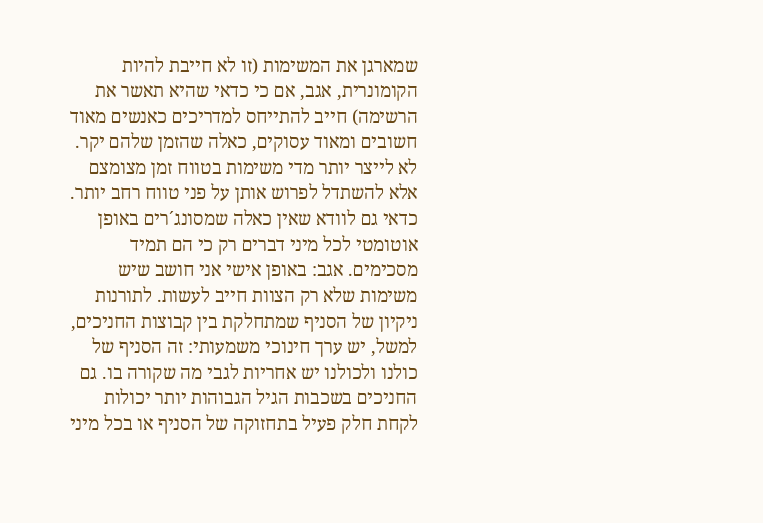שמארגן את המשימות (זו לא חייבת להיות הקומונרית, אגב, אם כי כדאי שהיא תאשר את הרשימה) חייב להתייחס למדריכים כאנשים מאוד חשובים ומאוד עסוקים, כאלה שהזמן שלהם יקר. לא לייצר יותר מדי משימות בטווח זמן מצומצם אלא להשתדל לפרוש אותן על פני טווח רחב יותר. כדאי גם לוודא שאין כאלה שמסונג´רים באופן אוטומטי לכל מיני דברים רק כי הם תמיד מסכימים. אגב: באופן אישי אני חושב שיש משימות שלא רק הצוות חייב לעשות. לתורנות ניקיון של הסניף שמתחלקת בין קבוצות החניכים, למשל, יש ערך חינוכי משמעותי: זה הסניף של כולנו ולכולנו יש אחריות לגבי מה שקורה בו. גם החניכים בשכבות הגיל הגבוהות יותר יכולות לקחת חלק פעיל בתחזוקה של הסניף או בכל מיני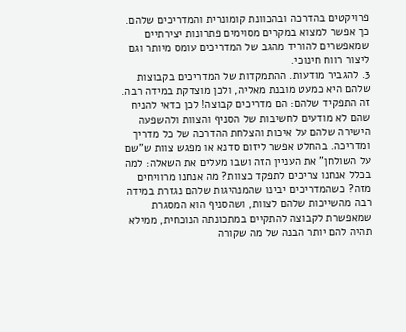פרויקטים בהדרכה ובהכוונת קומונרית והמדריכים שלהם. כך אפשר למצוא במקרים מסוימים פתרונות יצירתיים שמאפשרים להוריד מהגב של המדריכים עומס מיותר וגם ליצור רווח חינוכי.
3. להגביר מודעות. ההתמקדות של המדריכים בקבוצות שלהם היא כמעט מובנת מאליה, ולכן מוצדקת במידה רבה. זה התפקיד שלהם: הם מדריכים קבוצה! לכן כדאי להניח שהם לא מודעים לחשיבות של הסניף והצוות ולהשפעה הישירה שלהם על איכות והצלחת ההדרכה של כל מדריך ומדריכה. בהחלט אפשר ליזום סדנא או מפגש צוות ש"שם על השולחן" את העניין הזה ושבו מעלים את השאלה: למה בכלל אנחנו צריכים לתפקד כצוות? מה אנחנו מרוויחים מזה? כשהמדריכים יבינו שהמנהיגות שלהם נגזרת במידה רבה מהשייכות שלהם לצוות, ושהסניף הוא המסגרת שמאפשרת לקבוצה להתקיים במתכונתה הנוכחית, ממילא תהיה להם יותר הבנה של מה שקורה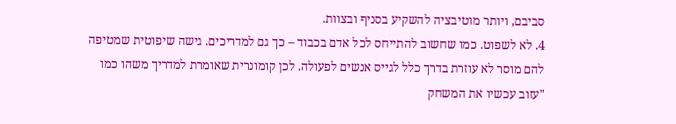סביבם, ויותר מוטיבציה להשקיע בסניף ובצוות.
4. לא לשפוט. כמו שחשוב להתייחס לכל אדם בכבוד – כך גם למדריכים. גישה שיפוטית שמטיפה להם מוסר לא עוזרת בדרך כלל לגייס אנשים לפעולה. לכן קומונרית שאומרת למדריך משהו כמו "עזוב עכשיו את המשחק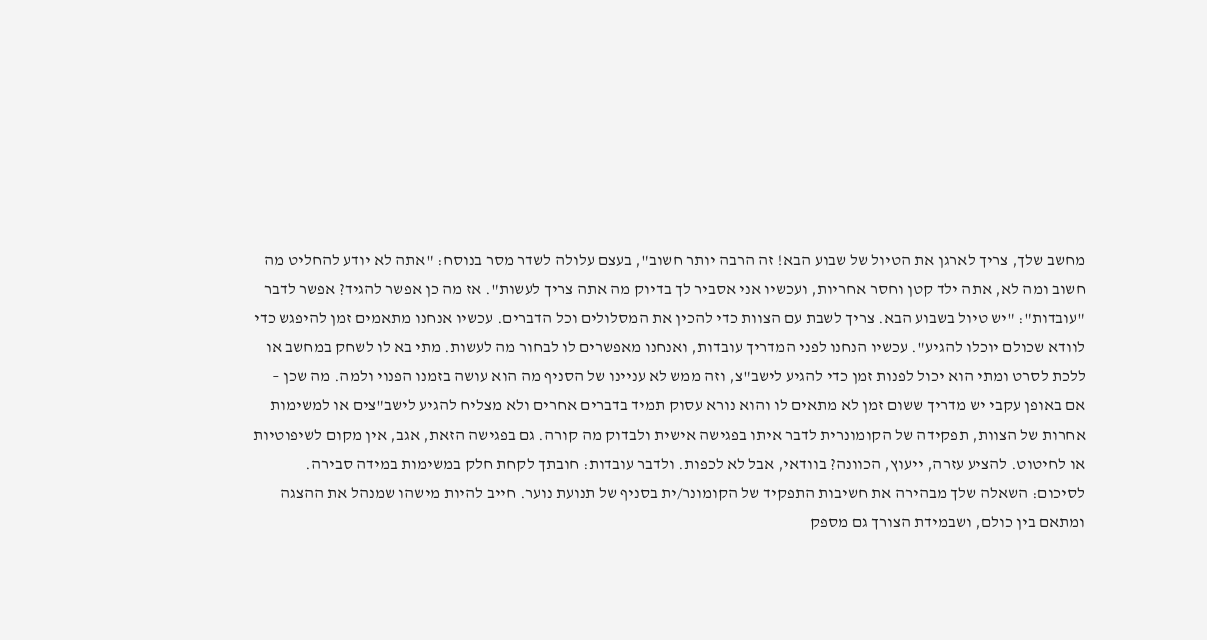מחשב שלך, צריך לארגן את הטיול של שבוע הבא! זה הרבה יותר חשוב", בעצם עלולה לשדר מסר בנוסח: "אתה לא יודע להחליט מה חשוב ומה לא, אתה ילד קטן וחסר אחריות, ועכשיו אני אסביר לך בדיוק מה אתה צריך לעשות". אז מה כן אפשר להגיד? אפשר לדבר "עובדות": "יש טיול בשבוע הבא. צריך לשבת עם הצוות כדי להכין את המסלולים וכל הדברים. עכשיו אנחנו מתאמים זמן להיפגש כדי לוודא שכולם יוכלו להגיע". עכשיו הנחנו לפני המדריך עובדות, ואנחנו מאפשרים לו לבחור מה לעשות. מתי בא לו לשחק במחשב או ללכת לסרט ומתי הוא יכול לפנות זמן כדי להגיע לישב"צ, וזה ממש לא עניינו של הסניף מה הוא עושה בזמנו הפנוי ולמה. מה שכן – אם באופן עקבי יש מדריך ששום זמן לא מתאים לו והוא נורא עסוק תמיד בדברים אחרים ולא מצליח להגיע לישב"צים או למשימות אחרות של הצוות, תפקידה של הקומונרית לדבר איתו בפגישה אישית ולבדוק מה קורה. גם בפגישה הזאת, אגב, אין מקום לשיפוטיות או לחיטוט. להציע עזרה, ייעוץ, הכוונה? בוודאי, אבל לא לכפות. ולדבר עובדות: חובתך לקחת חלק במשימות במידה סבירה.
לסיכום: השאלה שלך מבהירה את חשיבות התפקיד של הקומונר/ית בסניף של תנועת נוער. חייב להיות מישהו שמנהל את ההצגה ומתאם בין כולם, ושבמידת הצורך גם מספק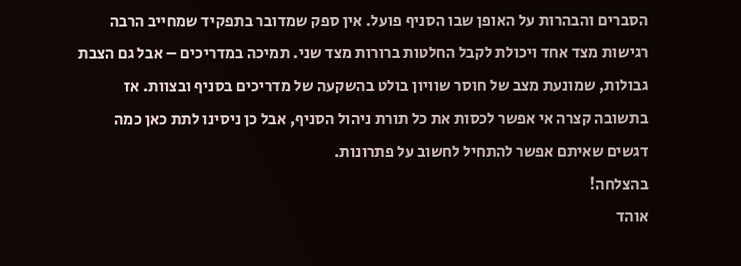הסברים והבהרות על האופן שבו הסניף פועל. אין ספק שמדובר בתפקיד שמחייב הרבה רגישות מצד אחד ויכולת לקבל החלטות ברורות מצד שני. תמיכה במדריכים – אבל גם הצבת גבולות, שמונעת מצב של חוסר שוויון בולט בהשקעה של מדריכים בסניף ובצוות. אז בתשובה קצרה אי אפשר לכסות את כל תורת ניהול הסניף, אבל כן ניסינו לתת כאן כמה דגשים שאיתם אפשר להתחיל לחשוב על פתרונות.
בהצלחה!
אוהד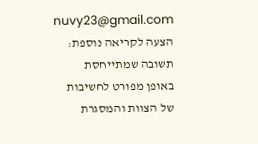nuvy23@gmail.com
הצעה לקריאה נוספת: תשובה שמתייחסת באופן מפורט לחשיבות של הצוות והמסגרת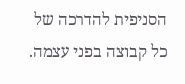הסניפית להדרכה של כל קבוצה בפני עצמה.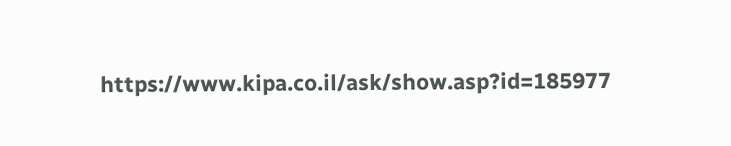https://www.kipa.co.il/ask/show.asp?id=185977